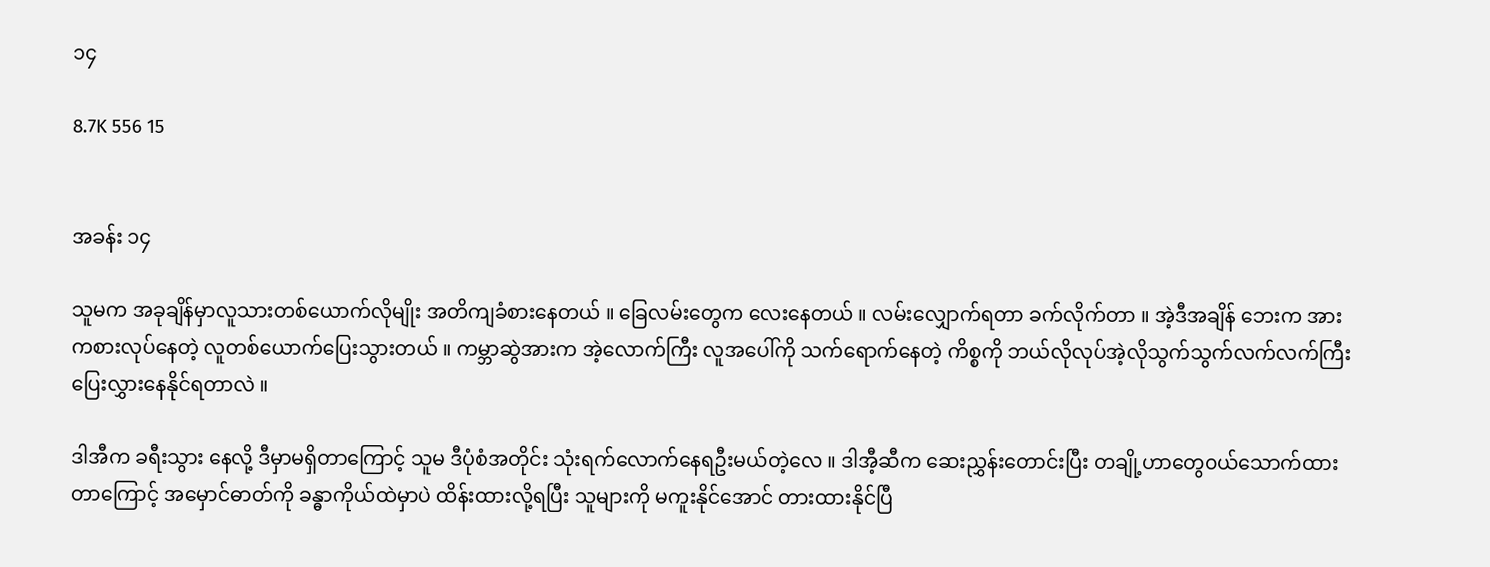၁၄

8.7K 556 15


အခန်း ၁၄

သူမက အခုချိန်မှာလူသားတစ်ယောက်လိုမျိုး အတိကျခံစားနေတယ် ။ ခြေလမ်းတွေက လေးနေ‌တယ် ။ လမ်းလျှောက်ရတာ ခက်လိုက်တာ ။ အဲ့ဒီအချိန် ဘေးက အားကစားလုပ်နေတဲ့ လူတစ်ယောက်ပြေးသွားတယ် ။ ကမ္ဘာဆွဲအားက အဲ့လောက်ကြီး လူအပေါ်ကို သက်ရောက်နေတဲ့ ကိစ္စကို ဘယ်လိုလုပ်အဲ့လိုသွက်သွက်လက်လက်ကြီး ပြေးလွှားနေနိုင်ရတာလဲ ။

ဒါအီက ခရီးသွား နေလို့ ဒီမှာမရှိတာကြောင့် သူမ ဒီပုံစံအတိုင်း သုံး‌ရက်လောက်နေရဦးမယ်တဲ့လေ ။ ဒါအီ့ဆီက ဆေးညွှန်းတောင်းပြီး တချို့ဟာတွေ၀ယ်သောက်ထားတာကြောင့် အမှောင်ဓာတ်ကို ခန္ဓာကိုယ်ထဲမှာပဲ ထိန်းထားလို့ရပြီး သူများကို မကူးနိုင်အောင် တားထားနိုင်ပြီ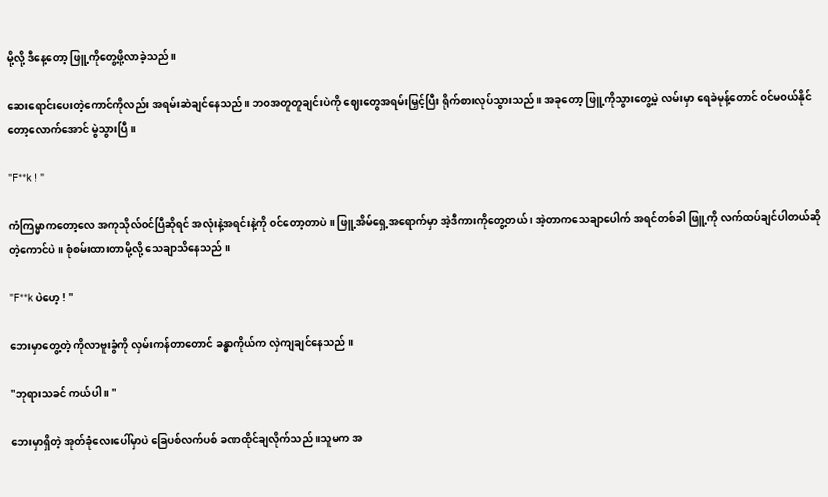မို့လို့ ဒီနေ့တော့ ဖြူ့ကိုတွေ့ဖို့လာခဲ့သည် ။

ဆေးရောင်းပေးတဲ့ကောင်ကိုလည်း အရမ်းဆဲချင်နေသည် ။ ဘ၀အတူတူချင်းပဲကို ဈေးတွေအရမ်းမြှင့်ပြီး ရိုက်စားလုပ်သွားသည် ။ အခုတော့ ဖြူ့ကိုသွားတွေ့မဲ့ လမ်းမှာ ရေခဲမုန့်တောင် ၀င်မ၀ယ်နိုင်တော့လောက်အောင် မွဲသွားပြီ ။

"F**k ! "

ကံကြမ္မာကတော့လေ အကုသိုလ်၀င်ပြီဆိုရင် အလုံးနဲ့အရင်းနဲ့ကို ၀င်တော့တာပဲ ။ ဖြူ့အိမ်ရှေ့အရောက်မှာ အဲ့ဒီကားကိုတွေ့တယ် ၊ အဲ့တာကသေချာပေါက် အရင်တစ်ခါ ဖြူ့ကို လက်ထပ်ချင်ပါတယ်ဆိုတဲ့ကောင်ပဲ ။ စုံစမ်းထားတာမို့လို့ သေချာသိနေသည် ။

"F**k ပဲဟေ့ ! "

ဘေးမှာတွေ့တဲ့ ကိုလာဗူးခွံကို လှမ်းကန်တာတောင် ခန္ဓာကိုယ်က လှဲကျချင်နေသည် ။

"ဘုရားသခင် ကယ်ပါ ။ "

ဘေးမှာရှိတဲ့ အုတ်ခုံလေးပေါ်မှာပဲ ခြေပစ်လက်ပစ် ခဏထိုင်ချလိုက်သည် ။သူမက အ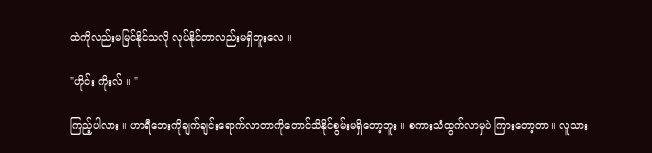ထဲကိုလည်းမမြင်နိုင်သလို လုပ်နိုင်တာလည်းမရှိဘူးလေ ။

"ဟိုင်း ကိုးလ် ။ "

ကြည့်ပါလား ။ ဟာရီ‌ဘေးကိုချက်ချင်းရောက်လာတာကိုတောင်သိနိုင်စွမ်းမရှိတော့ဘူး ။ စကားသံထွက်လာမှပဲ ကြားတော့တာ။ လူသား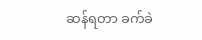ဆန်ရတာ ခက်ခဲ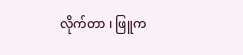လိုက်တာ ၊ ဖြူက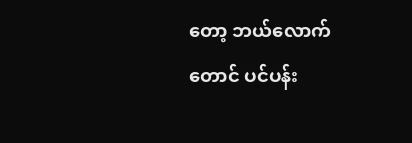တော့ ဘယ်လောက်တောင် ပင်ပန်း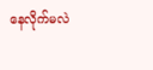နေလိုက်မလဲ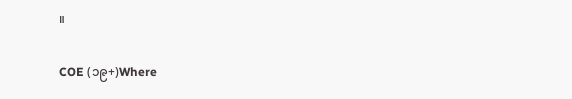။

COE (၁၉+)Where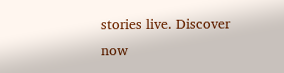stories live. Discover now